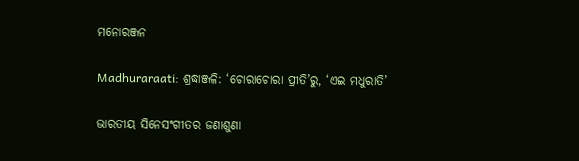ମନୋରଞ୍ଜନ

Madhuraraati: ଶ୍ରଦ୍ଧାଞ୍ଜଳି: ‘ଚୋରାଚୋରା ପ୍ରୀତି’ରୁ, ‘ଏଇ ମଧୁରାତି’

ଭାରତୀୟ ସିନେସଂଗୀତର ଜଣାଶୁଣା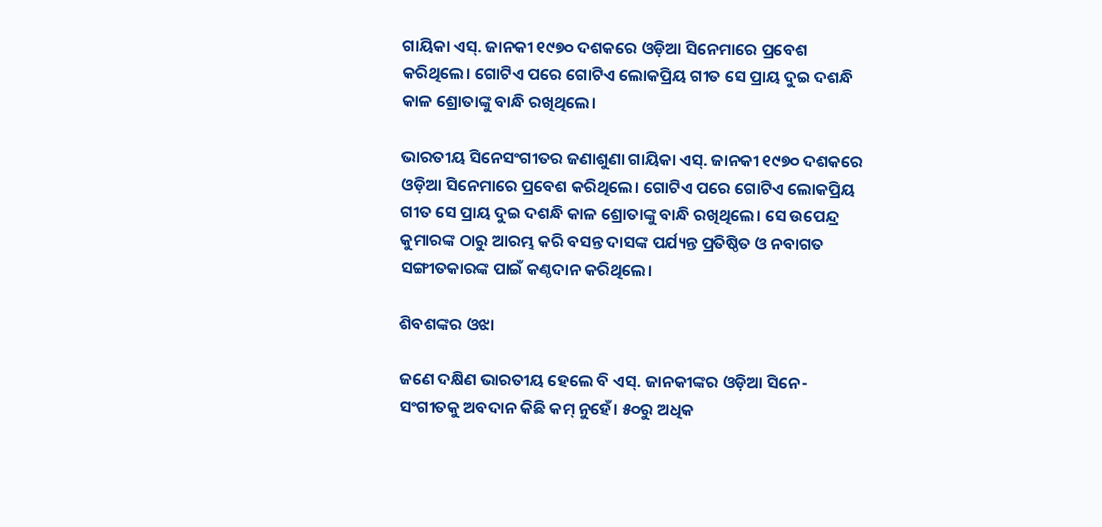ଗାୟିକା ଏସ୍. ଜାନକୀ ୧୯୭୦ ଦଶକରେ ଓଡ଼ିଆ ସିନେମାରେ ପ୍ରବେଶ କରିଥିଲେ। ଗୋଟିଏ ପରେ ‌ଗୋଟିଏ ଲୋକପ୍ରିୟ ଗୀତ ସେ ପ୍ରାୟ ଦୁଇ ଦଶନ୍ଧି କାଳ ଶ୍ରୋତାଙ୍କୁ ବାନ୍ଧି ରଖିଥିଲେ।

ଭାରତୀୟ ସିନେସଂଗୀତର ଜଣାଶୁଣା ଗାୟିକା ଏସ୍. ଜାନକୀ ୧୯୭୦ ଦଶକରେ ଓଡ଼ିଆ ସିନେମାରେ ପ୍ରବେଶ କରିଥିଲେ। ଗୋଟିଏ ପରେ ‌ଗୋଟିଏ ଲୋକପ୍ରିୟ ଗୀତ ସେ ପ୍ରାୟ ଦୁଇ ଦଶନ୍ଧି କାଳ ଶ୍ରୋତାଙ୍କୁ ବାନ୍ଧି ରଖିଥିଲେ। ସେ ଉପେନ୍ଦ୍ର କୁମାରଙ୍କ ଠାରୁ ଆରମ୍ଭ କରି ବସନ୍ତ ଦାସଙ୍କ ପର୍ଯ୍ୟନ୍ତ ପ୍ରତିଷ୍ଠିତ ଓ ନବାଗତ ସଙ୍ଗୀତକାରଙ୍କ ପାଇଁ କଣ୍ଠଦାନ କରିଥିଲେ।

ଶିବଶଙ୍କର ଓଝା

ଜଣେ ଦକ୍ଷିଣ ଭାରତୀୟ ହେଲେ ବି ଏସ୍. ଜାନକୀଙ୍କର ଓଡ଼ିଆ ସିନେ-ସଂଗୀତକୁ ଅବଦାନ କିଛି କମ୍‌ ନୁହେଁ। ୫୦ରୁ ଅଧିକ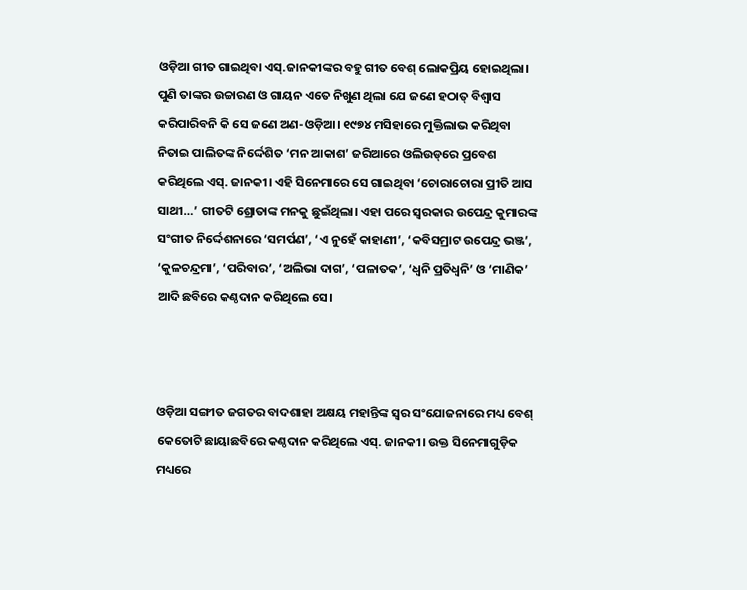ଓଡ଼ିଆ ଗୀତ ଗାଇଥିବା ଏସ୍‌.ଜାନକୀଙ୍କର ବହୁ ଗୀତ ବେଶ୍‌ ଲୋକପ୍ରିୟ ହୋଇଥିଲା। ପୁଣି ତାଙ୍କର ଉଚ୍ଚାରଣ ଓ ଗାୟନ ଏତେ ନିଖୁଣ ଥିଲା ଯେ ଜଣେ ହଠାତ୍ ବିଶ୍ବାସ କରିପାରିବନି କି ସେ ଜଣେ ଅଣ-ଓଡ଼ିଆ। ୧୯୭୪ ମସିହାରେ ମୁକ୍ତିଲାଭ କରିଥିବା ନିତାଇ ପାଲିତଙ୍କ ନିର୍ଦ୍ଦେଶିତ ‘ମନ ଆକାଶ’ ଜରିଆରେ ଓଲିଉଡ୍‌ରେ ପ୍ରବେଶ କରିଥିଲେ ଏସ୍. ଜାନକୀ। ଏହି ସିନେମା‌ରେ ସେ ଗାଇଥିବା ‘ଚୋରାଚୋରା ପ୍ରୀତି ଆସ ସାଥୀ…’ ଗୀତଟି ଶ୍ରୋତାଙ୍କ ମନକୁ ଛୁଇଁଥିଲା। ଏହା ପରେ ସ୍ବରକାର ଉପେନ୍ଦ୍ର କୁମାରଙ୍କ ସଂଗୀତ ନିର୍ଦ୍ଦେଶନାରେ ‘ସମର୍ପଣ’, ‘ଏ ନୁହେଁ କାହାଣୀ’, ‘କବିସମ୍ରାଟ ଉପେନ୍ଦ୍ର ଭଞ୍ଜ’, ‘କୁଳଚନ୍ଦ୍ରମା’, ‘ପରିବାର’, ‘ଅଲିଭା ଦାଗ’, ‘ପଳାତକ’, ‘ଧ୍ବନି ପ୍ରତିଧ୍ବନି’ ଓ ‘ମାଣିକ’ ଆଦି ଛବିରେ କଣ୍ଠଦାନ କରିଥିଲେ ସେ।



ଓଡ଼ିଆ ସଙ୍ଗୀତ ଜଗତର ବାଦଶାହା ଅକ୍ଷୟ ମହାନ୍ତିଙ୍କ ସ୍ବର ସଂଯୋଜନାରେ ମଧ୍ୟ ବେଶ୍ କେତୋଟି ଛାୟାଛବିରେ କଣ୍ଠଦାନ କରିଥିଲେ ଏସ୍. ଜାନକୀ। ଉକ୍ତ ସିନେମାଗୁଡ଼ିକ ମଧ୍ୟରେ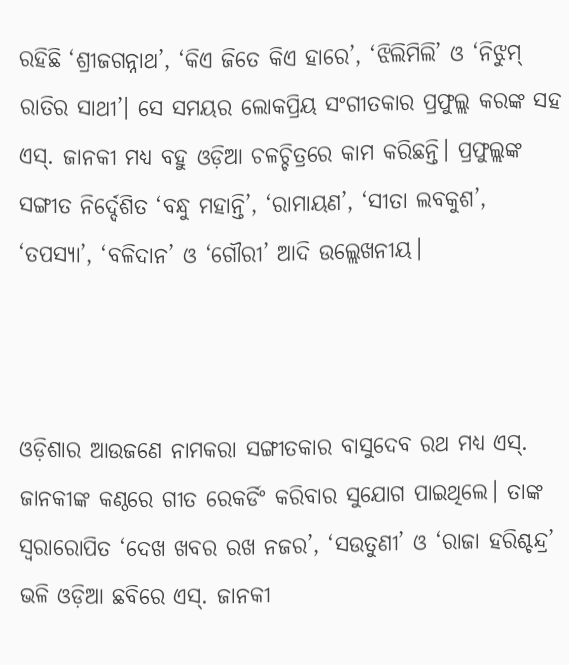ରହିଛି ‘ଶ୍ରୀଜଗନ୍ନାଥ’, ‘କିଏ ଜିତେ କିଏ ହାରେ’, ‘ଝିଲିମିଲି’ ଓ ‘ନିଝୁମ୍ ରାତିର ସାଥୀ’। ସେ ସମୟର ଲୋକପ୍ରିୟ ସଂଗୀତକାର ପ୍ରଫୁଲ୍ଲ କରଙ୍କ ସହ ଏସ୍. ଜାନକୀ ମଧ୍ୟ ବହୁ ଓଡ଼ିଆ ଚଳଚ୍ଚିତ୍ରରେ କାମ କରିଛନ୍ତି। ପ୍ରଫୁଲ୍ଲଙ୍କ ସଙ୍ଗୀତ ନିର୍ଦ୍ଦେଶିତ ‘ବନ୍ଧୁ ମହାନ୍ତି’, ‘ରାମାୟଣ’, ‘ସୀତା ଲବକୁଶ’, ‘ତପସ୍ୟା’, ‘ବଳିଦାନ’ ଓ ‘ଗୌରୀ’ ଆଦି ଉଲ୍ଲେଖନୀୟ।



ଓଡ଼ିଶାର ଆଉଜଣେ ନାମକରା ସଙ୍ଗୀତକାର ବାସୁଦେବ ରଥ ମଧ୍ୟ ଏସ୍. ଜାନକୀଙ୍କ କଣ୍ଠରେ ଗୀତ ରେକର୍ଡିଂ କରିବାର ସୁଯୋଗ ପାଇଥିଲେ। ତାଙ୍କ ସ୍ବରାରୋପିତ ‘ଦେଖ ଖବର ରଖ ନଜର’, ‘ସଉତୁଣୀ’ ଓ ‘ରାଜା ହରିଶ୍ଚନ୍ଦ୍ର’ ଭଳି ଓଡ଼ିଆ ଛବିରେ ଏସ୍. ଜାନକୀ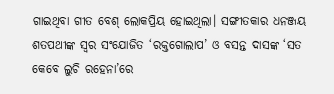ଗାଇଥିବା ଗୀତ ବେଶ୍ ଲୋକପ୍ରିୟ ହୋଇଥିଲା। ସଙ୍ଗୀତକାର ଧନଞ୍ଜୟ ଶତପଥୀଙ୍କ ସ୍ବର ସଂଯୋଜିତ ‘ରକ୍ତଗୋଲାପ’ ଓ ବସନ୍ତ ଦାସଙ୍କ ‘ସତ କେବେ ଲୁଚି ରହେନା’ରେ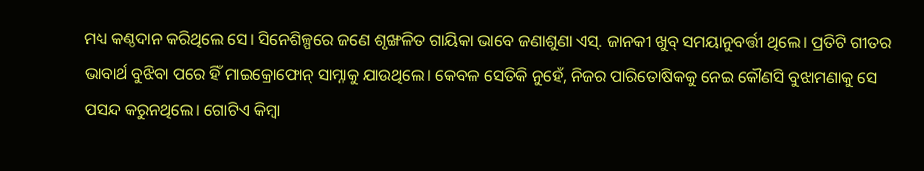ମଧ୍ୟ କଣ୍ଠଦାନ କରିଥିଲେ ସେ। ସିନେଶିଳ୍ପରେ ଜଣେ ଶୃଙ୍ଖଳିତ ଗାୟିକା ଭାବେ ଜଣାଶୁଣା ଏସ୍. ଜାନକୀ ଖୁବ୍‌ ସମୟାନୁବର୍ତ୍ତୀ ଥିଲେ। ପ୍ରତିଟି ଗୀତର ଭାବାର୍ଥ ବୁଝିବା ପରେ ହିଁ ମାଇକ୍ରୋଫୋନ୍‌ ସାମ୍ନାକୁ ଯାଉଥିଲେ। କେବଳ ସେତିକି ନୁହେଁ, ନିଜର ପାରିତୋଷିକକୁ ନେଇ କୌଣସି ବୁଝାମଣାକୁ ସେ ପସନ୍ଦ କରୁନଥିଲେ। ଗୋଟିଏ କିମ୍ବା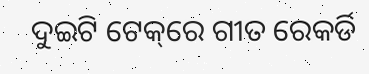ଦୁଇଟି ଟେକ୍‌ରେ ଗୀତ ରେକର୍ଡି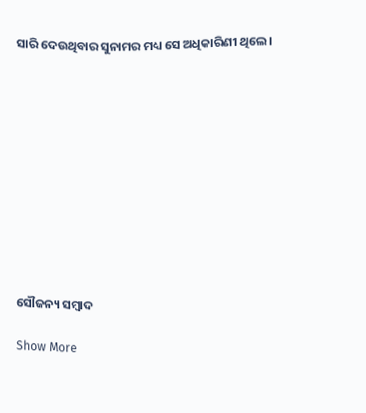ସାରି ଦେଉଥିବାର ସୁନାମର ମଧ୍ୟ ସେ ଅଧିକାରିଣୀ ଥିଲେ।











ସୌଜନ୍ୟ ସମ୍ବାଦ

Show More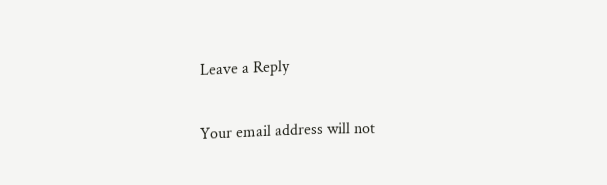Leave a Reply

Your email address will not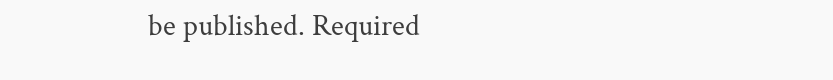be published. Required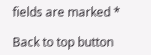fields are marked *

Back to top button